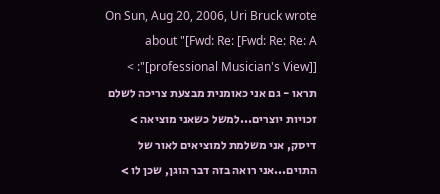On Sun, Aug 20, 2006, Uri Bruck wrote about "[Fwd: Re: [Fwd: Re: Re: A professional Musician's View]]]": > תראו - גם אני כאומנית מבצעת צריכה לשלם זכויות יוצרים...למשל כשאני מוציאה > דיסק, אני משלמת למוציאים לאור של התוים...אני רואה בזה דבר הוגן, שכן לו >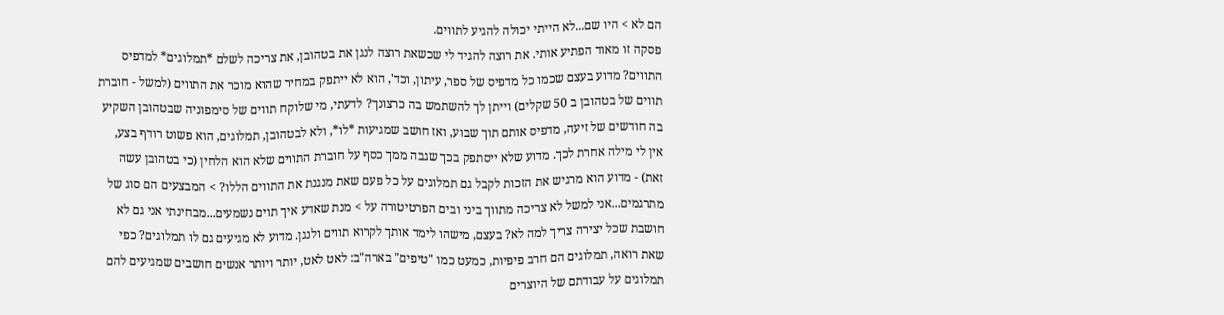הם לא > היו שם...לא הייתי יכולה להגיע לתווים.
פסקה זו מאוד הפתיע אותי. את רוצה להגיד לי שכשאת רוצה לנגן את בטהובן, את צריכה לשלם *תמלוגים* למדפיס התווים? מדוע בעצם שכמו כל מדפיס של ספר, עיתון, וכד', הוא לא ייתפק במחיר שהוא מוכר את התווים (למשל - חוברת תווים של בטהובן ב 50 שקלים) וייתן לך להשתמש בה כרצונך? לדעתי, מי שלוקח תווים של סימפוניה שבטהובן השקיע בה חודשים של זיעה, מדפיס אותם תוך שבוע, ואז חושב שמגיעות *לו*, ולא לבטהובן, תמלוגים, הוא פשוט רודף בצע, אין לי מילה אחרת לכך. מדוע שלא ייסתפק בכך שגבה ממך כסף על חוברת התווים שלא הוא הלחין (כי בטהובן עשה זאת) - מדוע הוא מרגיש את הזכות לקבל גם תמלוגים על כל פעם שאת מנגנת את התווים הללו? > המבצעים הם סוג של מתרגמים...אני למשל לא צריכה מתווך ביני ובים הפרטיטורה על > מנת שאדע איך תוים נשמעים...מבחינתי אני גם לא חושבת שכל יצירה צריך למה לא? בעצם, מישהו לימד אותך לקרוא תווים ולנגן. מדוע לא מגיעים גם לו תמלוגים? כפי שאת רואה, תמלוגים הם חרב פיפיות, כמעט כמו "טיפים" בארה"ב: לאט לאט, יותר ויותר אנשים חושבים שמגיעים להם תמלוגים על עבודתם של היוצרים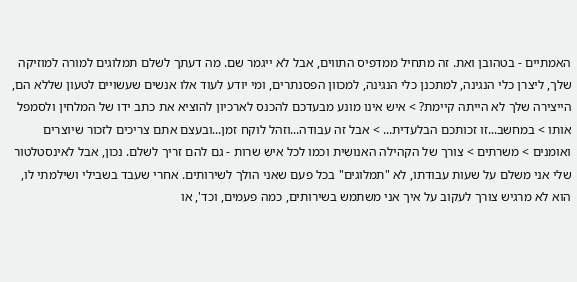האמתיים - בטהובן ואת. זה מתחיל ממדפיס התווים, אבל לא ייגמר שם. מה דעתך לשלם תמלוגים למורה למוזיקה שלך, ליצרן כלי הנגינה, למתכנן כלי הנגינה, למכוון הפסנתרים, ומי יודע לעוד אלו אנשים שעשויים לטעון שללא הם, הייצירה שלך לא הייתה קיימת? > איש אינו מונע מבעדכם להכנס לארכיון להוציא את כתב ידו של המלחין ולסמפל אותו > במחשב...זו זכותכם הבלעדית... > אבל זה עבודה...וזהל לוקח זמן...ובעצם אתם צריכים לזכור שיוצרים ואומנים > משרתים > צורך של הקהילה האנושית וכמו לכל איש שרות - גם להם זריך לשלם. נכון, אבל לאינסטלטור שלי אני משלם על שעות עבודתו, לא "תמלוגים" בכל פעם שאני הולך לשירותים. אחרי שעבד בשבילי ושילמתי לו, הוא לא מרגיש צורך לעקוב על איך אני משתמש בשירותים, כמה פעמים, וכד', או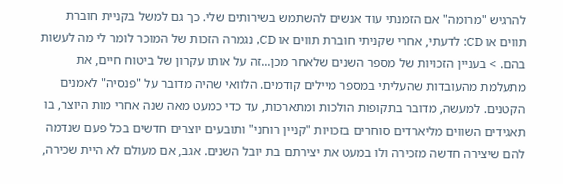להרגיש "מרומה" אם הזמנתי עוד אנשים להשתמש בשירותים שלי. כך גם למשל בקניית חוברת תווים או CD: לדעתי, אחרי שקניתי חוברת תווים או CD, נגמרה הזכות של המוכר לומר לי מה לעשות בהם. > בעניין הזכויות של מספר השנים שלאחר מכן...זה על אותו עקרון של ביטוח חיים, את מתעלמת מהעובדות שהעליתי במספר מיילים קודמים. הלוואי שהיה מדובר על "פנסיה" לאמנים הקטנים. למעשה, מדובר בתקופות הולכות ומתארכות, עד כדי כמעט מאה שנה אחרי מות היוצר, בו תאגידים השווים מליארדים סוחרים בזכויות "קניין רוחני" ותובעים יוצרים חדשים בכל פעם שנדמה להם שיצירה חדשה מזכירה ולו במעט את יצירתם בת יובל השנים. אגב, אם מעולם לא היית שכירה,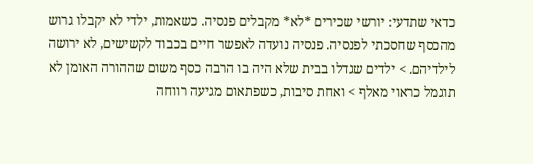כדאי שתדעי: יורשי שכירים *לא* מקבלים פנסיה. כשאמות, ילדי לא יקבלו גרוש מהכסף שחסכתי לפנסיה. פנסיה נועדה לאפשר חיים בכבוד לקשישים, לא ירושה לילדיהם. > ילדים שגדלו בבית שלא היה בו הרבה כסף משום שההורה האומן לא תוגמל כראוי מאלף > ואחת סיבות, כשפתאום מגיעה רווחה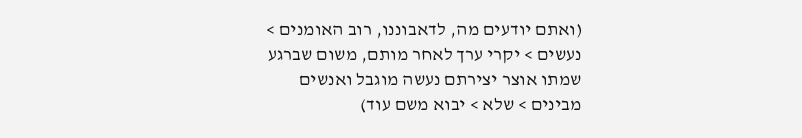(ואתם יודעים מה, לדאבוננו, רוב האומנים > נעשים > יקרי ערך לאחר מותם, משום שברגע שמתו אוצר יצירתם נעשה מוגבל ואנשים מבינים > שלא > יבוא משם עוד)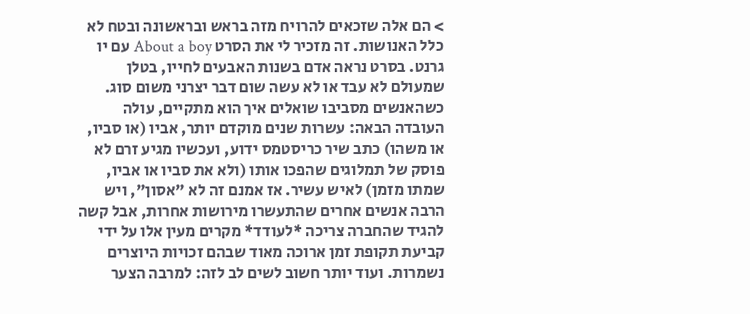> הם אלה שזכאים להרויח מזה בראש ובראשונה ובטח לא כלל האנושות. זה מזכיר לי את הסרט About a boy עם יו גרנט. בסרט נראה אדם בשנות האבעים לחייו, בטלן שמעולם לא עבד או לא עשה שום דבר יצרני משום סוג. כשהאנשים מסביבו שואלים איך הוא מתקיים, עולה העובדה הבאה: עשרות שנים מוקדם יותר, אביו (או סביו, או משהו) כתב שיר כריסטמס ידוע, ועכשיו מגיע זרם לא פוסק של תמלוגים שהפכו אותו (ולא את סביו או אביו, שמתו מזמן) לאיש עשיר. אז אמנם זה לא "אסון", ויש הרבה אנשים אחרים שהתעשרו מירושות אחרות, אבל קשה להגיד שהחברה צריכה *לעודד* מקרים מעין אלו על ידי קביעת תקופת זמן ארוכה מאוד שבהם זכויות היוצרים נשמרות. ועוד יותר חשוב לשים לב לזה: למרבה הצער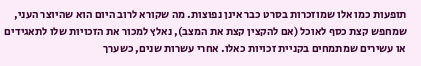תופעות כמו אלו שמוזכרות בסרט כבר אינן נפוצות. מה שקורא לרוב היום הוא שהיוצר העני, שמחפש קצת כסף לאוכל (אם להקצין קצת את המצב), נאלץ למכור את הזכויות שלו לתאגידים או עשירים שמתמחים בקניית זכויות כאלו. אחרי עשרות שנים, כשערך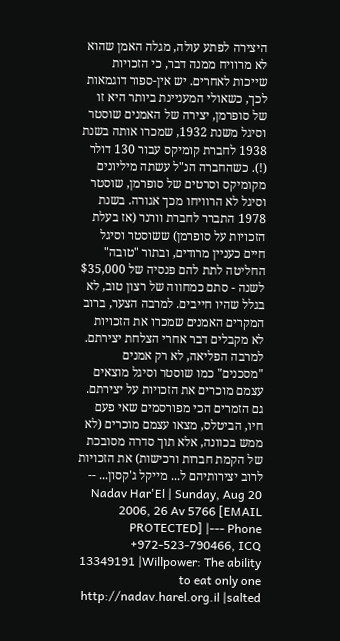היצירה לפתע עולה, מגלה האמן שהוא לא מרוויח ממנה דבר, כי הזכויות שייכות לאחרים. יש אין-ספור דוגמאות לכך, כשאולי המעניינת ביותר היא זו של סופרמן, יצירה של האמנים שוסטר וסיגל משנת 1932, שמכרו אותה בשנת 1938 לחברת קומיקס עבור 130 דולר (!). כשהחברה הנ"ל עשתה מיליונים מקומיקס וסרטים של סופרמן, שוסטר וסיגל לא הרוויחו מכך אגורה. בשנת 1978 התברר לחברת וורנר (אז בעלת הזכויות על סופרמן) ששוסטר וסיגל חיים כעניין מרודים, ובתור "טובה" החליטה לתת להם פנסיה של $35,000 לשנה - סתם כמחווה של רצון טוב, לא בגלל שהיו חייבים. למרבה הצער, ברוב המקרים האמנים שמכרו את הזכויות לא מקבלים דבר אחרי הצלחת יצירתם. למרבה הפליאה, לא רק אמנים "מסכנים" כמו שוסטר וסיגל מוצאים עצמם מוכרים את הזכויות על יצירתם. גם הזמרים הכי מפורסמים שאי פעם חיו, הביטלס, מצאו עצמם מוכרים (לא ממש בכוונה, אלא תוך סדרה מסובכת של הקמת חברות ורכישות) את הזכויות לרוב יצירותיהם ל... מייקל ג'קסון... -- Nadav Har'El | Sunday, Aug 20 2006, 26 Av 5766 [EMAIL PROTECTED] |--- Phone +972-523-790466, ICQ 13349191 |Willpower: The ability to eat only one http://nadav.harel.org.il |salted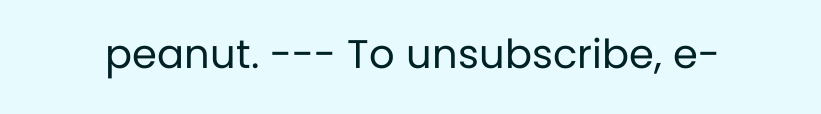peanut. --- To unsubscribe, e-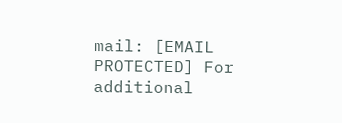mail: [EMAIL PROTECTED] For additional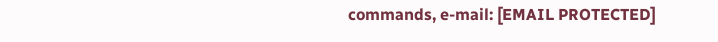commands, e-mail: [EMAIL PROTECTED]